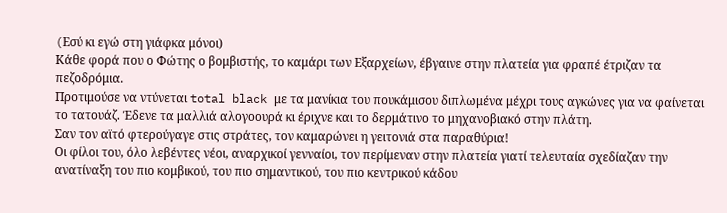(Eσύ κι εγώ στη γιάφκα μόνοι)
Κάθε φορά που ο Φώτης ο βομβιστής, το καμάρι των Εξαρχείων, έβγαινε στην πλατεία για φραπέ έτριζαν τα πεζοδρόμια.
Προτιμούσε να ντύνεται total black με τα μανίκια του πουκάμισου διπλωμένα μέχρι τους αγκώνες για να φαίνεται το τατουάζ. Έδενε τα μαλλιά αλογοουρά κι έριχνε και το δερμάτινο το μηχανοβιακό στην πλάτη.
Σαν τον αϊτό φτερούγαγε στις στράτες, τον καμαρώνει η γειτονιά στα παραθύρια!
Οι φίλοι του, όλο λεβέντες νέοι, αναρχικοί γενναίοι, τον περίμεναν στην πλατεία γιατί τελευταία σχεδίαζαν την ανατίναξη του πιο κομβικού, του πιο σημαντικού, του πιο κεντρικού κάδου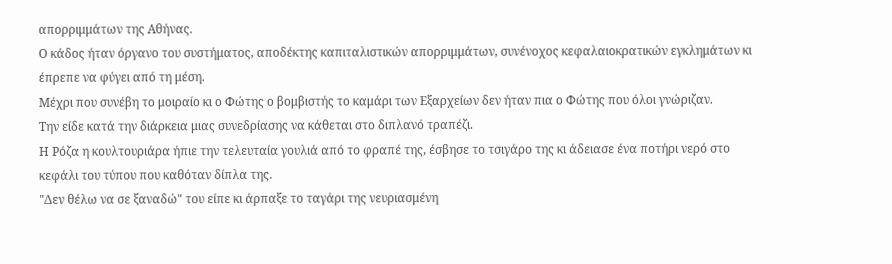απορριμμάτων της Αθήνας.
Ο κάδος ήταν όργανο του συστήματος, αποδέκτης καπιταλιστικών απορριμμάτων, συνένοχος κεφαλαιοκρατικών εγκλημάτων κι έπρεπε να φύγει από τη μέση.
Μέχρι που συνέβη το μοιραίο κι ο Φώτης ο βομβιστής το καμάρι των Εξαρχείων δεν ήταν πια ο Φώτης που όλοι γνώριζαν.
Την είδε κατά την διάρκεια μιας συνεδρίασης να κάθεται στο διπλανό τραπέζι.
Η Ρόζα η κουλτουριάρα ήπιε την τελευταία γουλιά από το φραπέ της, έσβησε το τσιγάρο της κι άδειασε ένα ποτήρι νερό στο κεφάλι του τύπου που καθόταν δίπλα της.
"Δεν θέλω να σε ξαναδώ" του είπε κι άρπαξε το ταγάρι της νευριασμένη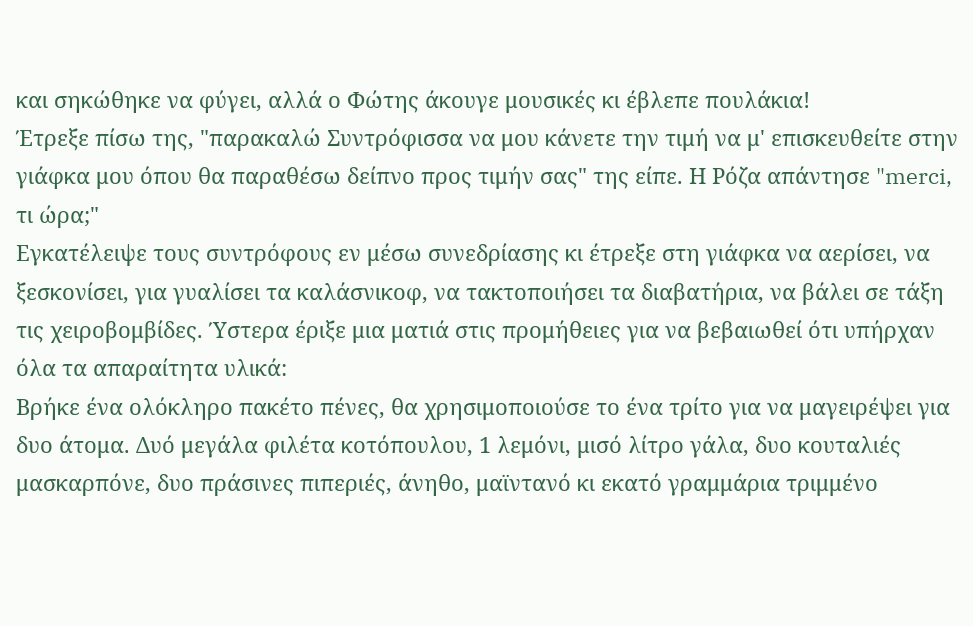και σηκώθηκε να φύγει, αλλά ο Φώτης άκουγε μουσικές κι έβλεπε πουλάκια!
Έτρεξε πίσω της, "παρακαλώ Συντρόφισσα να μου κάνετε την τιμή να μ' επισκευθείτε στην γιάφκα μου όπου θα παραθέσω δείπνο προς τιμήν σας" της είπε. Η Ρόζα απάντησε "merci, τι ώρα;"
Εγκατέλειψε τους συντρόφους εν μέσω συνεδρίασης κι έτρεξε στη γιάφκα να αερίσει, να ξεσκονίσει, για γυαλίσει τα καλάσνικοφ, να τακτοποιήσει τα διαβατήρια, να βάλει σε τάξη τις χειροβομβίδες. Ύστερα έριξε μια ματιά στις προμήθειες για να βεβαιωθεί ότι υπήρχαν όλα τα απαραίτητα υλικά:
Βρήκε ένα ολόκληρο πακέτο πένες, θα χρησιμοποιούσε το ένα τρίτο για να μαγειρέψει για δυο άτομα. Δυό μεγάλα φιλέτα κοτόπουλου, 1 λεμόνι, μισό λίτρο γάλα, δυο κουταλιές μασκαρπόνε, δυο πράσινες πιπεριές, άνηθο, μαϊντανό κι εκατό γραμμάρια τριμμένο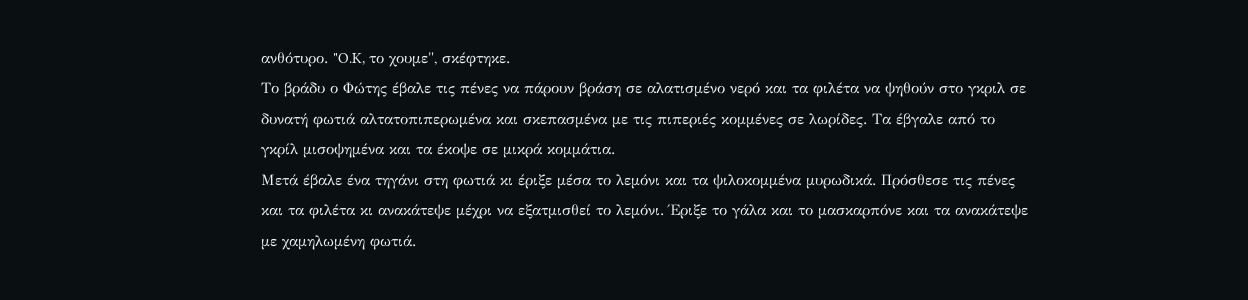ανθότυρο. "O.K, το χουμε", σκέφτηκε.
Το βράδυ ο Φώτης έβαλε τις πένες να πάρουν βράση σε αλατισμένο νερό και τα φιλέτα να ψηθούν στο γκριλ σε δυνατή φωτιά αλτατοπιπερωμένα και σκεπασμένα με τις πιπεριές κομμένες σε λωρίδες. Τα έβγαλε από το γκρίλ μισοψημένα και τα έκοψε σε μικρά κομμάτια.
Μετά έβαλε ένα τηγάνι στη φωτιά κι έριξε μέσα το λεμόνι και τα ψιλοκομμένα μυρωδικά. Πρόσθεσε τις πένες και τα φιλέτα κι ανακάτεψε μέχρι να εξατμισθεί το λεμόνι. Έριξε το γάλα και το μασκαρπόνε και τα ανακάτεψε με χαμηλωμένη φωτιά.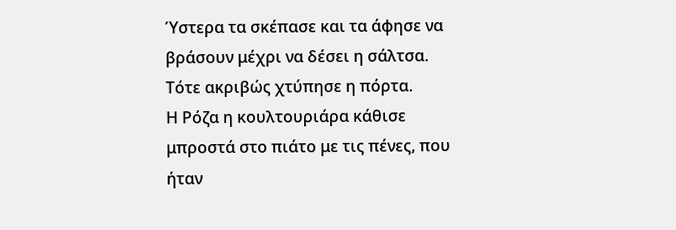Ύστερα τα σκέπασε και τα άφησε να βράσουν μέχρι να δέσει η σάλτσα.
Τότε ακριβώς χτύπησε η πόρτα.
Η Ρόζα η κουλτουριάρα κάθισε μπροστά στο πιάτο με τις πένες, που ήταν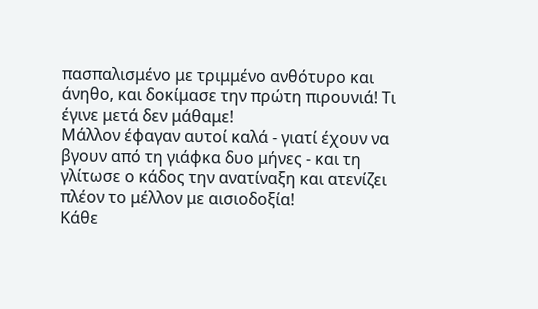πασπαλισμένο με τριμμένο ανθότυρο και άνηθο, και δοκίμασε την πρώτη πιρουνιά! Τι έγινε μετά δεν μάθαμε!
Μάλλον έφαγαν αυτοί καλά - γιατί έχουν να βγουν από τη γιάφκα δυο μήνες - και τη γλίτωσε ο κάδος την ανατίναξη και ατενίζει πλέον το μέλλον με αισιοδοξία!
Κάθε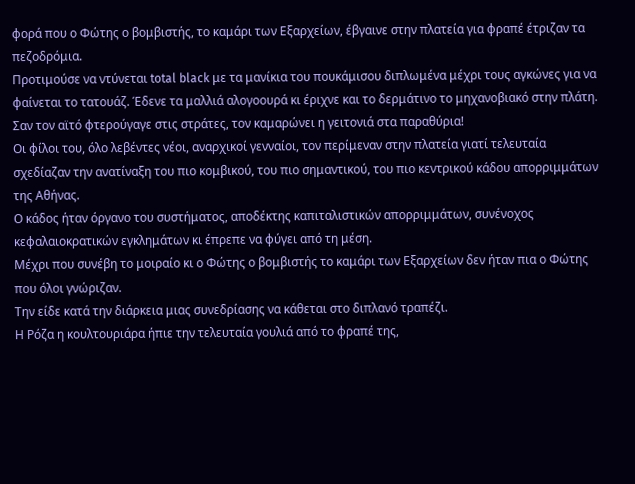φορά που ο Φώτης ο βομβιστής, το καμάρι των Εξαρχείων, έβγαινε στην πλατεία για φραπέ έτριζαν τα πεζοδρόμια.
Προτιμούσε να ντύνεται total black με τα μανίκια του πουκάμισου διπλωμένα μέχρι τους αγκώνες για να φαίνεται το τατουάζ. Έδενε τα μαλλιά αλογοουρά κι έριχνε και το δερμάτινο το μηχανοβιακό στην πλάτη.
Σαν τον αϊτό φτερούγαγε στις στράτες, τον καμαρώνει η γειτονιά στα παραθύρια!
Οι φίλοι του, όλο λεβέντες νέοι, αναρχικοί γενναίοι, τον περίμεναν στην πλατεία γιατί τελευταία σχεδίαζαν την ανατίναξη του πιο κομβικού, του πιο σημαντικού, του πιο κεντρικού κάδου απορριμμάτων της Αθήνας.
Ο κάδος ήταν όργανο του συστήματος, αποδέκτης καπιταλιστικών απορριμμάτων, συνένοχος κεφαλαιοκρατικών εγκλημάτων κι έπρεπε να φύγει από τη μέση.
Μέχρι που συνέβη το μοιραίο κι ο Φώτης ο βομβιστής το καμάρι των Εξαρχείων δεν ήταν πια ο Φώτης που όλοι γνώριζαν.
Την είδε κατά την διάρκεια μιας συνεδρίασης να κάθεται στο διπλανό τραπέζι.
Η Ρόζα η κουλτουριάρα ήπιε την τελευταία γουλιά από το φραπέ της,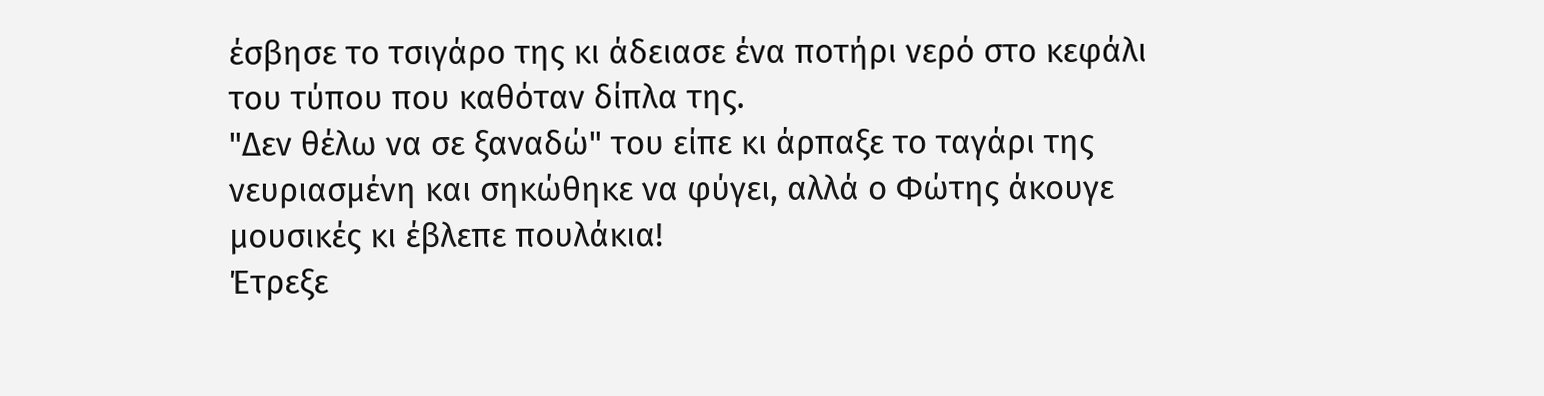έσβησε το τσιγάρο της κι άδειασε ένα ποτήρι νερό στο κεφάλι του τύπου που καθόταν δίπλα της.
"Δεν θέλω να σε ξαναδώ" του είπε κι άρπαξε το ταγάρι της νευριασμένη και σηκώθηκε να φύγει, αλλά ο Φώτης άκουγε μουσικές κι έβλεπε πουλάκια!
Έτρεξε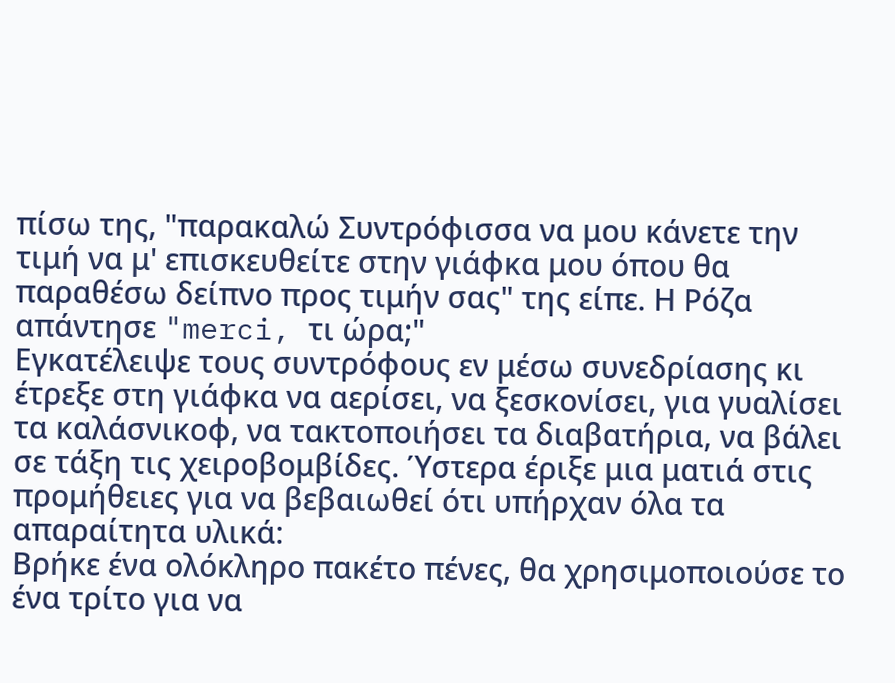πίσω της, "παρακαλώ Συντρόφισσα να μου κάνετε την τιμή να μ' επισκευθείτε στην γιάφκα μου όπου θα παραθέσω δείπνο προς τιμήν σας" της είπε. Η Ρόζα απάντησε "merci, τι ώρα;"
Εγκατέλειψε τους συντρόφους εν μέσω συνεδρίασης κι έτρεξε στη γιάφκα να αερίσει, να ξεσκονίσει, για γυαλίσει τα καλάσνικοφ, να τακτοποιήσει τα διαβατήρια, να βάλει σε τάξη τις χειροβομβίδες. Ύστερα έριξε μια ματιά στις προμήθειες για να βεβαιωθεί ότι υπήρχαν όλα τα απαραίτητα υλικά:
Βρήκε ένα ολόκληρο πακέτο πένες, θα χρησιμοποιούσε το ένα τρίτο για να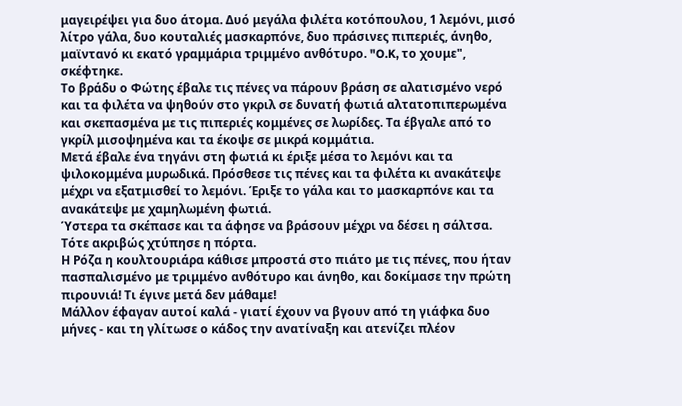μαγειρέψει για δυο άτομα. Δυό μεγάλα φιλέτα κοτόπουλου, 1 λεμόνι, μισό λίτρο γάλα, δυο κουταλιές μασκαρπόνε, δυο πράσινες πιπεριές, άνηθο, μαϊντανό κι εκατό γραμμάρια τριμμένο ανθότυρο. "O.K, το χουμε", σκέφτηκε.
Το βράδυ ο Φώτης έβαλε τις πένες να πάρουν βράση σε αλατισμένο νερό και τα φιλέτα να ψηθούν στο γκριλ σε δυνατή φωτιά αλτατοπιπερωμένα και σκεπασμένα με τις πιπεριές κομμένες σε λωρίδες. Τα έβγαλε από το γκρίλ μισοψημένα και τα έκοψε σε μικρά κομμάτια.
Μετά έβαλε ένα τηγάνι στη φωτιά κι έριξε μέσα το λεμόνι και τα ψιλοκομμένα μυρωδικά. Πρόσθεσε τις πένες και τα φιλέτα κι ανακάτεψε μέχρι να εξατμισθεί το λεμόνι. Έριξε το γάλα και το μασκαρπόνε και τα ανακάτεψε με χαμηλωμένη φωτιά.
Ύστερα τα σκέπασε και τα άφησε να βράσουν μέχρι να δέσει η σάλτσα.
Τότε ακριβώς χτύπησε η πόρτα.
Η Ρόζα η κουλτουριάρα κάθισε μπροστά στο πιάτο με τις πένες, που ήταν πασπαλισμένο με τριμμένο ανθότυρο και άνηθο, και δοκίμασε την πρώτη πιρουνιά! Τι έγινε μετά δεν μάθαμε!
Μάλλον έφαγαν αυτοί καλά - γιατί έχουν να βγουν από τη γιάφκα δυο μήνες - και τη γλίτωσε ο κάδος την ανατίναξη και ατενίζει πλέον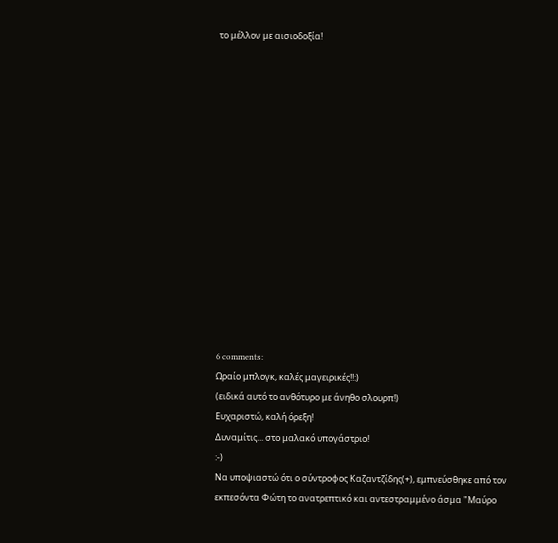το μέλλον με αισιοδοξία!















6 comments:
Ωραίο μπλογκ, καλές μαγειρικές!!:)
(ειδικά αυτό το ανθότυρο με άνηθο σλουρπ!)
Ευχαριστώ, καλή όρεξη!
Δυναμίτις... στο μαλακό υπογάστριο!
:-)
Να υποψιαστώ ότι ο σύντροφος Καζαντζίδης(+), εμπνεύσθηκε από τον εκπεσόντα Φώτη το ανατρεπτικό και αντεστραμμένο άσμα "Μαύρο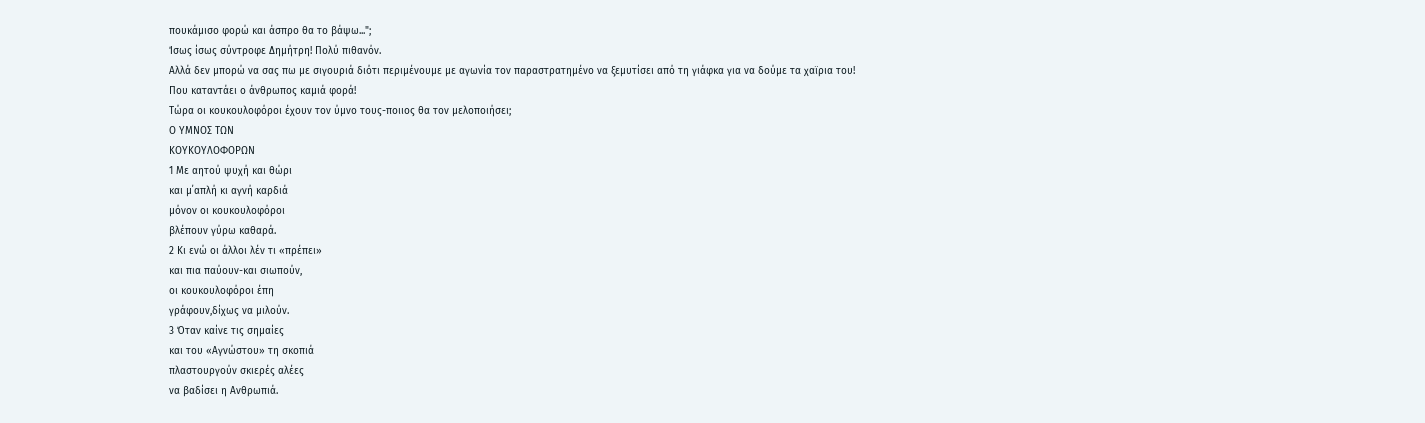πουκάμισο φορώ και άσπρο θα το βάψω...";
Ίσως ίσως σύντροφε Δημήτρη! Πολύ πιθανόν.
Αλλά δεν μπορώ να σας πω με σιγουριά διότι περιμένουμε με αγωνία τον παραστρατημένο να ξεμυτίσει από τη γιάφκα για να δούμε τα χαϊρια του!
Που καταντάει ο άνθρωπος καμιά φορά!
Τώρα οι κουκουλοφόροι έχουν τον ύμνο τους-ποιιος θα τον μελοποιήσει;
Ο ΥΜΝΟΣ ΤΩΝ
ΚΟΥΚΟΥΛΟΦΟΡΩΝ
1 Με αητού ψυχή και θώρι
και μ΄απλή κι αγνή καρδιά
μόνον οι κουκουλοφόροι
βλέπουν γύρω καθαρά.
2 Κι ενώ οι άλλοι λέν τι «πρέπει»
και πια παύουν-και σιωπούν,
οι κουκουλοφόροι έπη
γράφουν,δίχως να μιλούν.
3 Όταν καίνε τις σημαίες
και του «Αγνώστου» τη σκοπιά
πλαστουργούν σκιερές αλέες
να βαδίσει η Ανθρωπιά.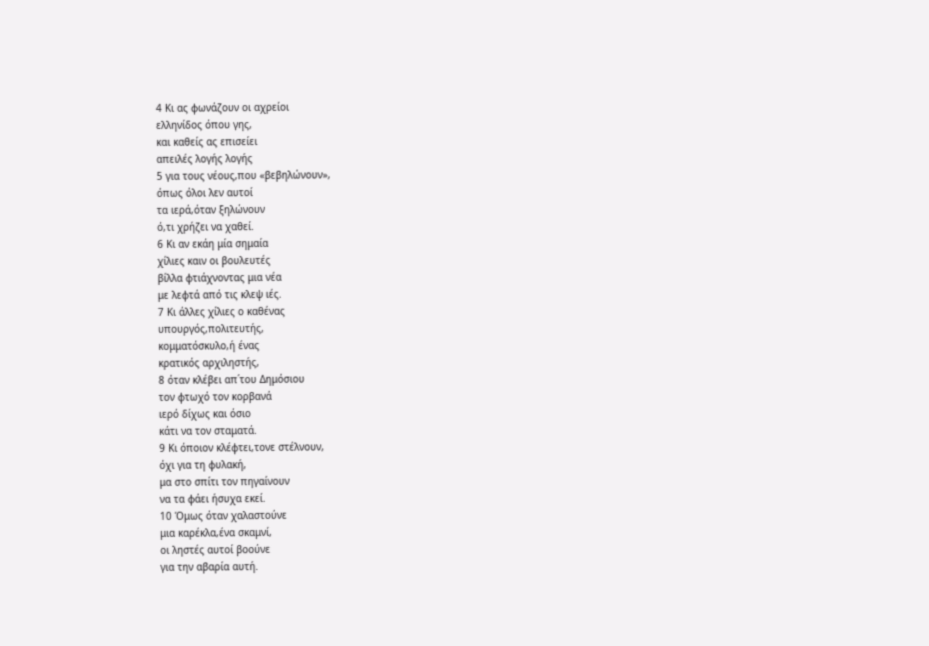4 Κι ας φωνάζουν οι αχρείοι
ελληνίδος όπου γης,
και καθείς ας επισείει
απειλές λογής λογής
5 για τους νέους,που «βεβηλώνουν»,
όπως όλοι λεν αυτοί
τα ιερά,όταν ξηλώνουν
ό,τι χρήζει να χαθεί.
6 Κι αν εκάη μία σημαία
χίλιες καιν οι βουλευτές
βίλλα φτιάχνοντας μια νέα
με λεφτά από τις κλεψ ιές.
7 Κι άλλες χίλιες ο καθένας
υπουργός,πολιτευτής,
κομματόσκυλο,ή ένας
κρατικός αρχιληστής,
8 όταν κλέβει απ΄του Δημόσιου
τον φτωχό τον κορβανά
ιερό δίχως και όσιο
κάτι να τον σταματά.
9 Κι όποιον κλέφτει,τονε στέλνουν,
όχι για τη φυλακή,
μα στο σπίτι τον πηγαίνουν
να τα φάει ήσυχα εκεί.
10 Όμως όταν χαλαστούνε
μια καρέκλα,ένα σκαμνί,
οι ληστές αυτοί βοούνε
για την αβαρία αυτή.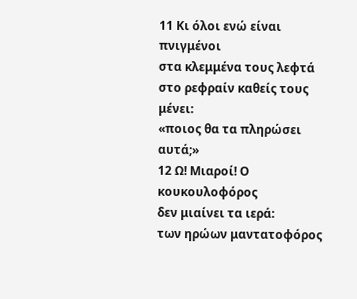11 Κι όλοι ενώ είναι πνιγμένοι
στα κλεμμένα τους λεφτά
στο ρεφραίν καθείς τους μένει:
«ποιος θα τα πληρώσει αυτά;»
12 Ω! Μιαροί! Ο κουκουλοφόρος
δεν μιαίνει τα ιερά:
των ηρώων μαντατοφόρος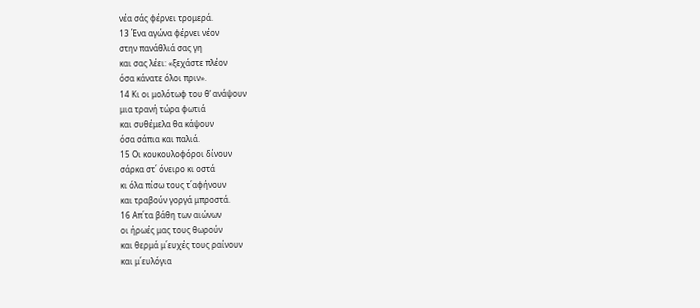νέα σάς φέρνει τρομερά.
13 Ένα αγώνα φέρνει νέον
στην πανάθλιά σας γη
και σας λέει: «ξεχάστε πλέον
όσα κάνατε όλοι πριν».
14 Κι οι μολότωφ του θ’ ανάψουν
μια τρανή τώρα φωτιά
και συθέμελα θα κάψουν
όσα σάπια και παλιά.
15 Οι κουκουλοφόροι δίνουν
σάρκα στ΄ όνειρο κι οστά
κι όλα πίσω τους τ΄αφήνουν
και τραβούν γοργά μπροστά.
16 Απ΄τα βάθη των αιώνων
οι ήρωές μας τους θωρούν
και θερμά μ΄ευχές τους ραίνουν
και μ΄ευλόγια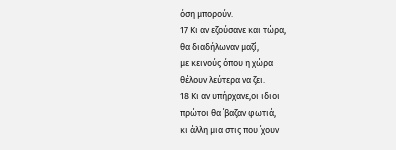όση μπορούν.
17 Κι αν εζούσανε και τώρα,
θα διαδήλωναν μαζί,
με κεινούς όπου η χώρα
θέλουν λεύτερα να ζει.
18 Κι αν υπήρχανε,οι ιδιοι
πρώτοι θα ΄βαζαν φωτιά,
κι άλλη μια στις που ΄χουν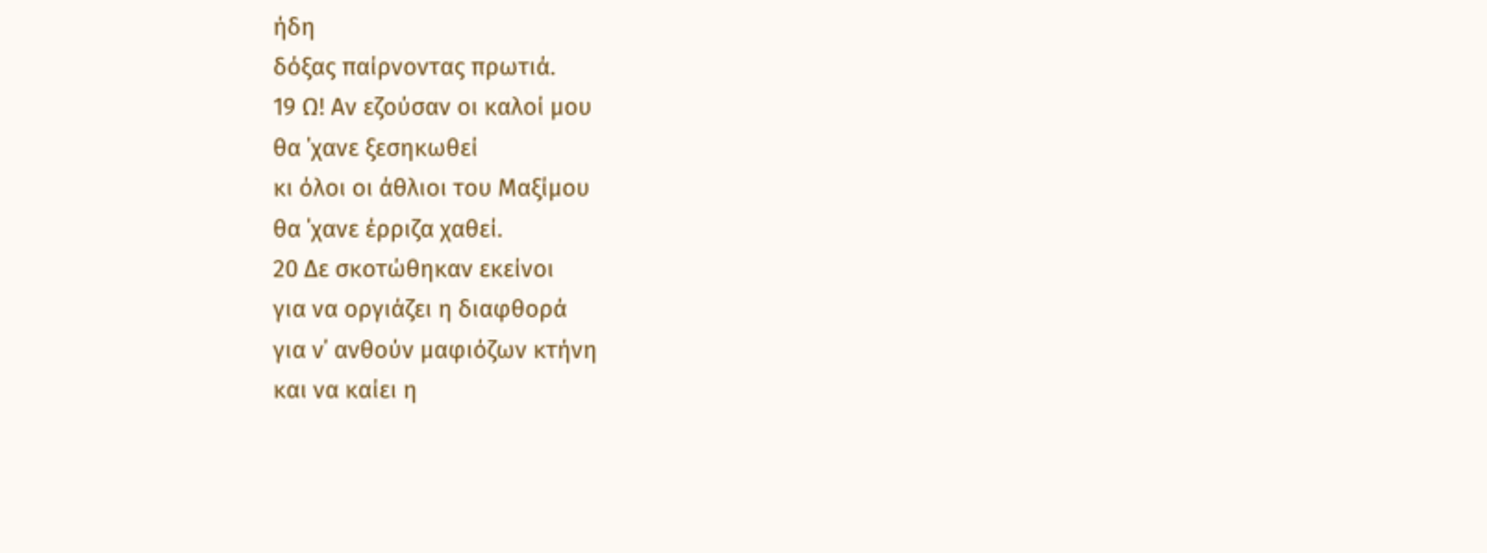ήδη
δόξας παίρνοντας πρωτιά.
19 Ω! Αν εζούσαν οι καλοί μου
θα ΄χανε ξεσηκωθεί
κι όλοι οι άθλιοι του Μαξίμου
θα ΄χανε έρριζα χαθεί.
20 Δε σκοτώθηκαν εκείνοι
για να οργιάζει η διαφθορά
για ν΄ ανθούν μαφιόζων κτήνη
και να καίει η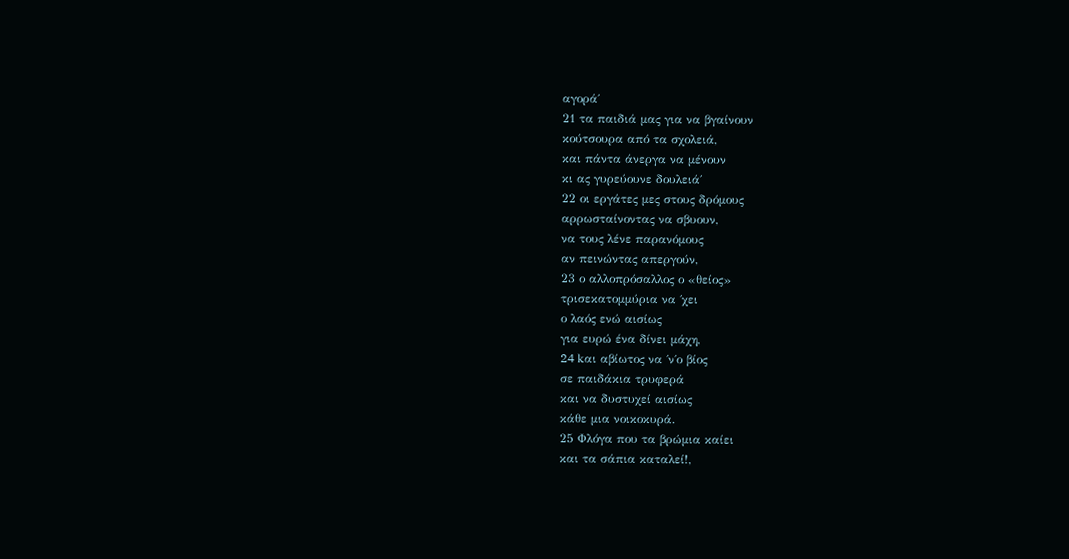αγορά΄
21 τα παιδιά μας για να βγαίνουν
κούτσουρα από τα σχολειά,
και πάντα άνεργα να μένουν
κι ας γυρεύουνε δουλειά΄
22 οι εργάτες μες στους δρόμους
αρρωσταίνοντας να σβυουν,
να τους λένε παρανόμους
αν πεινώντας απεργούν,
23 ο αλλοπρόσαλλος ο «θείος»
τρισεκατομμύρια να ΄χει
ο λαός ενώ αισίως
για ευρώ ένα δίνει μάχη,
24 kαι αβίωτος να ΄ν΄ο βίος
σε παιδάκια τρυφερά
και να δυστυχεί αισίως
κάθε μια νοικοκυρά.
25 Φλόγα που τα βρώμια καίει
και τα σάπια καταλεί!,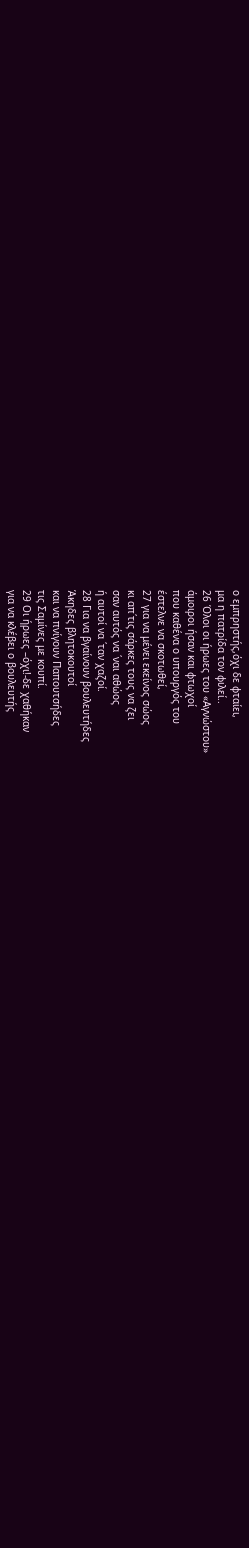ο εμπρηστής,όχι δε φταίει,
μα η πατρίδα τον φιλεί..
26 Όλοι οι ήρωες του «Αγνώστου»
άμοιροι ήσαν και φτωχοί
που καθένα ο υπουργός του
έστελνε να σκοτωθεί,
27 για να μένει εκείνος σώος
κι απ΄τις σάρκες τους να ζει
σαν αυτός να ΄ναι αθώος
ή αυτοί να ΄ταν χαζοί.
28 Για να βγαίνουν βουλευτήδες
Άκηδες βλητοκουτοί
και να πνίγουν Παπουτσήδες
τις Σαμίνες με κουπί.
29 Οι ήρωες –όχι!-δε χαθήκαν
για να κλέβει ο βουλευτής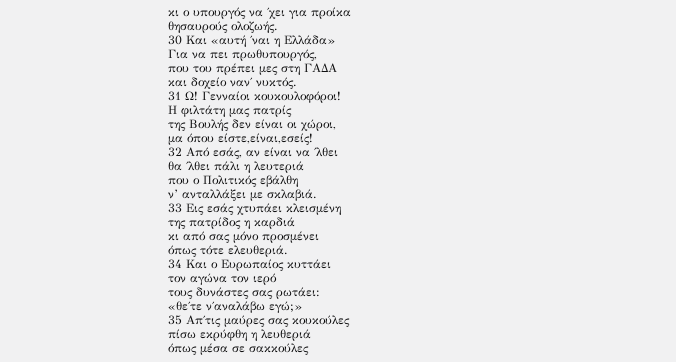κι ο υπουργός να ΄χει για προίκα
θησαυρούς ολοζωής.
30 Και «αυτή ΄ναι η Ελλάδα»
Για να πει πρωθυπουργός,
που του πρέπει μες στη ΓΑΔΑ
και δοχείο ναν΄ νυκτός.
31 Ω! Γενναίοι κουκουλοφόροι!
Η φιλτάτη μας πατρίς
της Βουλής δεν είναι οι χώροι,
μα όπου είστε,είναι,εσείς!
32 Από εσάς, αν είναι να ΄λθει
θα ΄λθει πάλι η λευτεριά
που ο Πολιτικός εβάλθη
ν’ ανταλλάξει με σκλαβιά.
33 Εις εσάς χτυπάει κλεισμένη
της πατρίδος η καρδιά
κι από σας μόνο προσμένει
όπως τότε ελευθεριά.
34 Και ο Ευρωπαίος κυττάει
τον αγώνα τον ιερό
τους δυνάστες σας ρωτάει:
«θε΄τε ν΄αναλάβω εγώ;»
35 Απ΄τις μαύρες σας κουκούλες
πίσω εκρύφθη η λευθεριά
όπως μέσα σε σακκούλες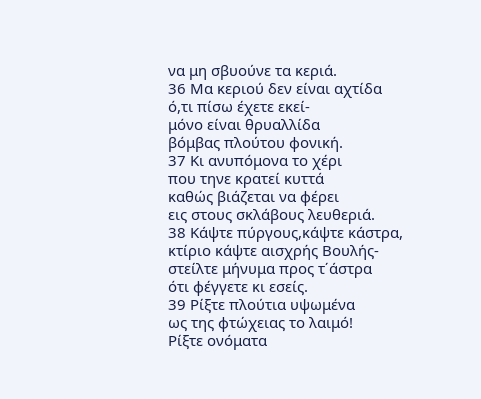να μη σβυούνε τα κεριά.
36 Μα κεριού δεν είναι αχτίδα
ό,τι πίσω έχετε εκεί-
μόνο είναι θρυαλλίδα
βόμβας πλούτου φονική.
37 Κι ανυπόμονα το χέρι
που τηνε κρατεί κυττά
καθώς βιάζεται να φέρει
εις στους σκλάβους λευθεριά.
38 Κάψτε πύργους,κάψτε κάστρα,
κτίριο κάψτε αισχρής Βουλής-
στείλτε μήνυμα προς τ΄άστρα
ότι φέγγετε κι εσείς.
39 Ρίξτε πλούτια υψωμένα
ως της φτώχειας το λαιμό!
Ρίξτε ονόματα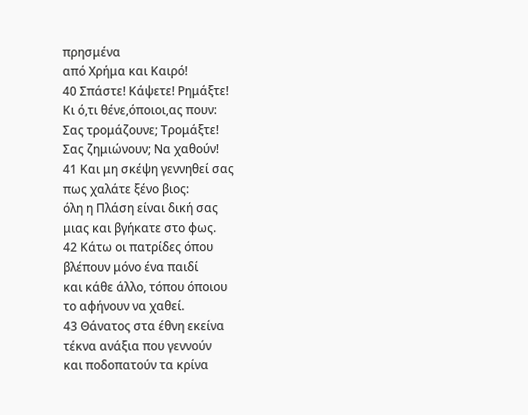πρησμένα
από Χρήμα και Καιρό!
40 Σπάστε! Κάψετε! Ρημάξτε!
Κι ό,τι θένε,όποιοι,ας πουν:
Σας τρομάζουνε; Τρομάξτε!
Σας ζημιώνουν; Να χαθούν!
41 Και μη σκέψη γεννηθεί σας
πως χαλάτε ξένο βιος:
όλη η Πλάση είναι δική σας
μιας και βγήκατε στο φως.
42 Κάτω οι πατρίδες όπου
βλέπουν μόνο ένα παιδί
και κάθε άλλο, τόπου όποιου
το αφήνουν να χαθεί.
43 Θάνατος στα έθνη εκείνα
τέκνα ανάξια που γεννούν
και ποδοπατούν τα κρίνα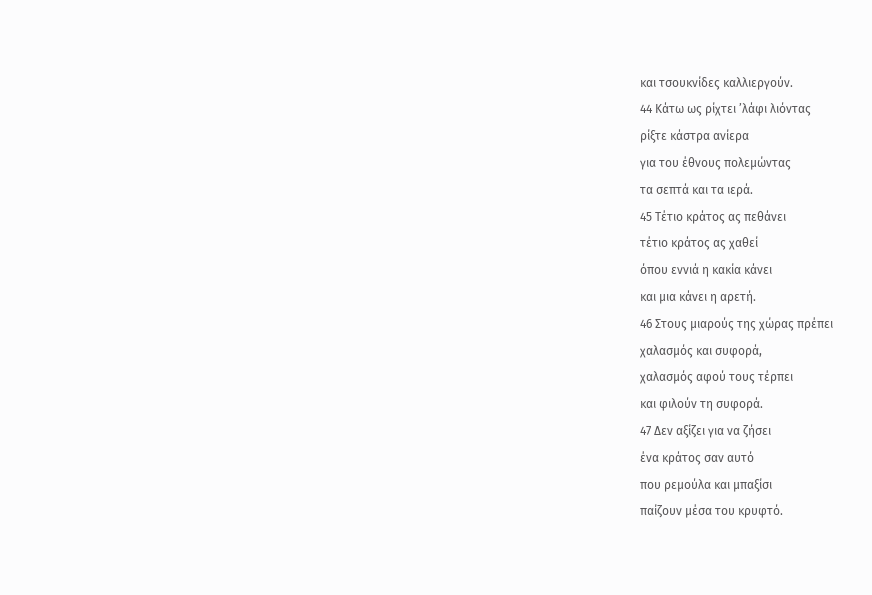και τσουκνίδες καλλιεργούν.
44 Κάτω ως ρίχτει ’λάφι λιόντας
ρίξτε κάστρα ανίερα
για του έθνους πολεμώντας
τα σεπτά και τα ιερά.
45 Τέτιο κράτος ας πεθάνει
τέτιο κράτος ας χαθεί
όπου εννιά η κακία κάνει
και μια κάνει η αρετή.
46 Στους μιαρούς της χώρας πρέπει
χαλασμός και συφορά,
χαλασμός αφού τους τέρπει
και φιλούν τη συφορά.
47 Δεν αξίζει για να ζήσει
ένα κράτος σαν αυτό
που ρεμούλα και μπαξίσι
παίζουν μέσα του κρυφτό.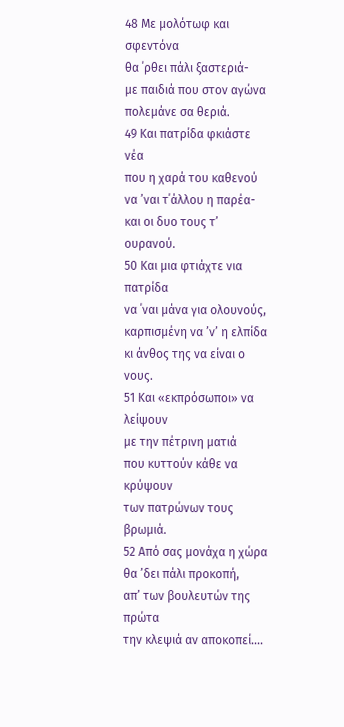48 Με μολότωφ και σφεντόνα
θα ΄ρθει πάλι ξαστεριά-
με παιδιά που στον αγώνα
πολεμάνε σα θεριά.
49 Και πατρίδα φκιάστε νέα
που η χαρά του καθενού
να ’ναι τ΄άλλου η παρέα-
και οι δυο τους τ’ ουρανού.
50 Και μια φτιάχτε νια πατρίδα
να ΄ναι μάνα για ολουνούς,
καρπισμένη να ’ν’ η ελπίδα
κι άνθος της να είναι ο νους.
51 Και «εκπρόσωποι» να λείψουν
με την πέτρινη ματιά
που κυττούν κάθε να κρύψουν
των πατρώνων τους βρωμιά.
52 Από σας μονάχα η χώρα
θα ’δει πάλι προκοπή,
απ’ των βουλευτών της πρώτα
την κλεψιά αν αποκοπεί....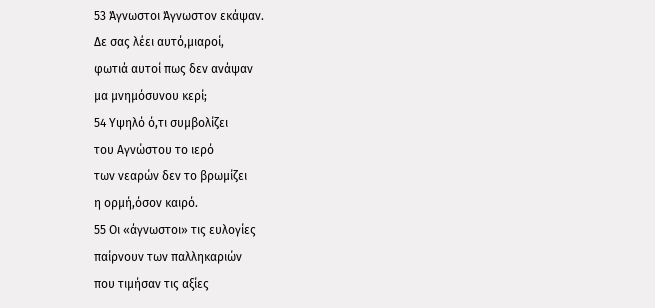53 Άγνωστοι Άγνωστον εκάψαν.
Δε σας λέει αυτό,μιαροί,
φωτιά αυτοί πως δεν ανάψαν
μα μνημόσυνου κερί;
54 Υψηλό ό,τι συμβολίζει
του Αγνώστου το ιερό
των νεαρών δεν το βρωμίζει
η ορμή,όσον καιρό.
55 Οι «άγνωστοι» τις ευλογίες
παίρνουν των παλληκαριών
που τιμήσαν τις αξίες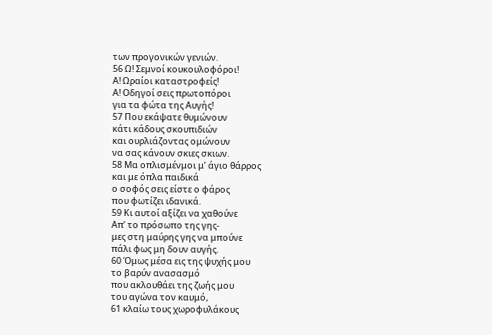των προγονικών γενιών.
56 Ω! Σεμνοί κουκουλοφόροι!
Α! Ωραίοι καταστροφείς!
Α! Οδηγοί σεις πρωτοπόροι
για τα φώτα της Αυγής!
57 Που εκάψατε θυμώνουν
κάτι κάδους σκουπιδιών
και ουρλιάζοντας ομώνουν
να σας κάνουν σκιες σκιων.
58 Μα οπλισμένμοι μ’ άγιο θάρρος
και με όπλα παιδικά
ο σοφός σεις είστε ο φάρος
που φωτίζει ιδανικά.
59 Κι αυτοί αξίζει να χαθούνε
Απ’ το πρόσωπο της γης-
μες στη μαύρης γης να μπούνε
πάλι φως μη δουν αυγής.
60 Όμως μέσα εις της ψυχής μου
το βαρύν ανασασμό
που ακλουθάει της ζωής μου
του αγώνα τον καυμό,
61 κλαίω τους χωροφυλάκους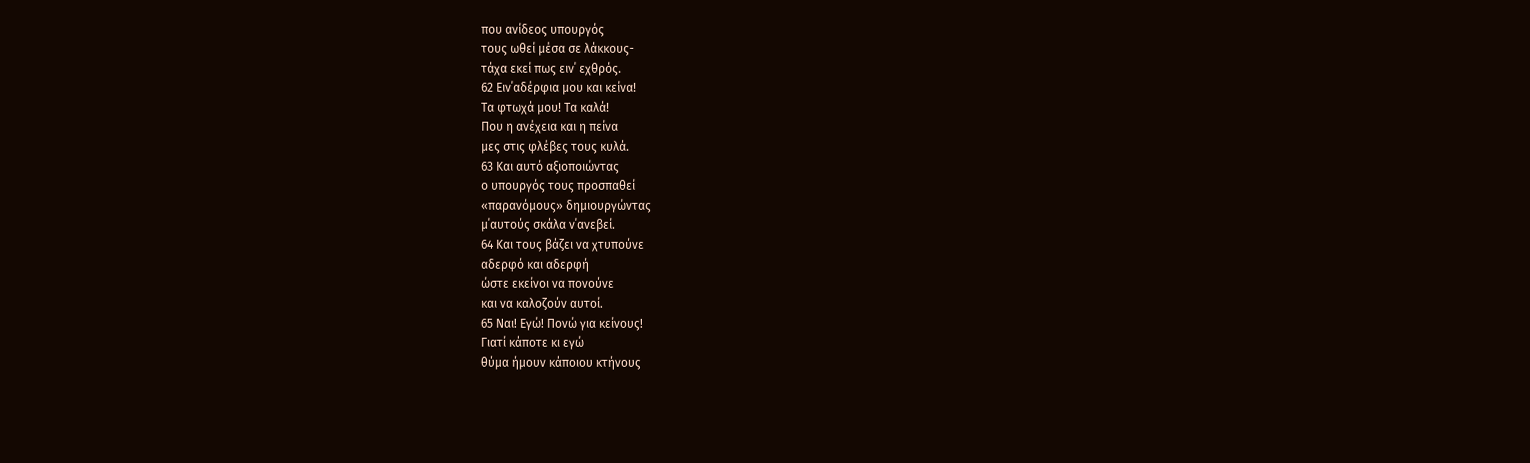που ανίδεος υπουργός
τους ωθεί μέσα σε λάκκους-
τάχα εκεί πως ειν΄ εχθρός.
62 Ειν΄αδέρφια μου και κείνα!
Τα φτωχά μου! Τα καλά!
Που η ανέχεια και η πείνα
μες στις φλέβες τους κυλά.
63 Και αυτό αξιοποιώντας
ο υπουργός τους προσπαθεί
«παρανόμους» δημιουργώντας
μ΄αυτούς σκάλα ν΄ανεβεί.
64 Και τους βάζει να χτυπούνε
αδερφό και αδερφή
ώστε εκείνοι να πονούνε
και να καλοζούν αυτοί.
65 Ναι! Εγώ! Πονώ για κείνους!
Γιατί κάποτε κι εγώ
θύμα ήμουν κάποιου κτήνους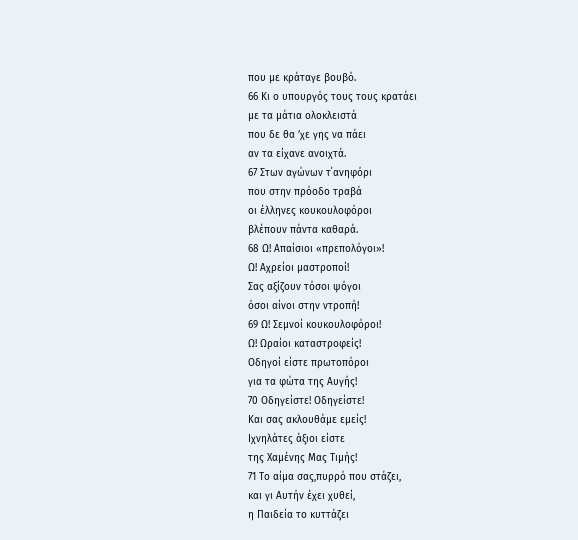που με κράταγε βουβό.
66 Κι ο υπουργός τους τους κρατάει
με τα μάτια ολοκλειστά
που δε θα ’χε γης να πάει
αν τα είχανε ανοιχτά.
67 Στων αγώνων τ΄ανηφόρι
που στην πρόοδο τραβά
οι έλληνες κουκουλοφόροι
βλέπουν πάντα καθαρά.
68 Ω! Απαίσιοι «πρεπολόγοι»!
Ω! Αχρείοι μαστροποί!
Σας αξίζουν τόσοι ψόγοι
όσοι αίνοι στην ντροπή!
69 Ω! Σεμνοί κουκουλοφόροι!
Ω! Ωραίοι καταστροφείς!
Οδηγοί είστε πρωτοπόροι
για τα φώτα της Αυγής!
70 Οδηγείστε! Οδηγείστε!
Και σας ακλουθάμε εμείς!
Ιχνηλάτες άξιοι είστε
της Χαμένης Μας Τιμής!
71 Το αίμα σας,πυρρό που στάζει,
και γι Αυτήν έχει χυθεί,
η Παιδεία το κυττάζει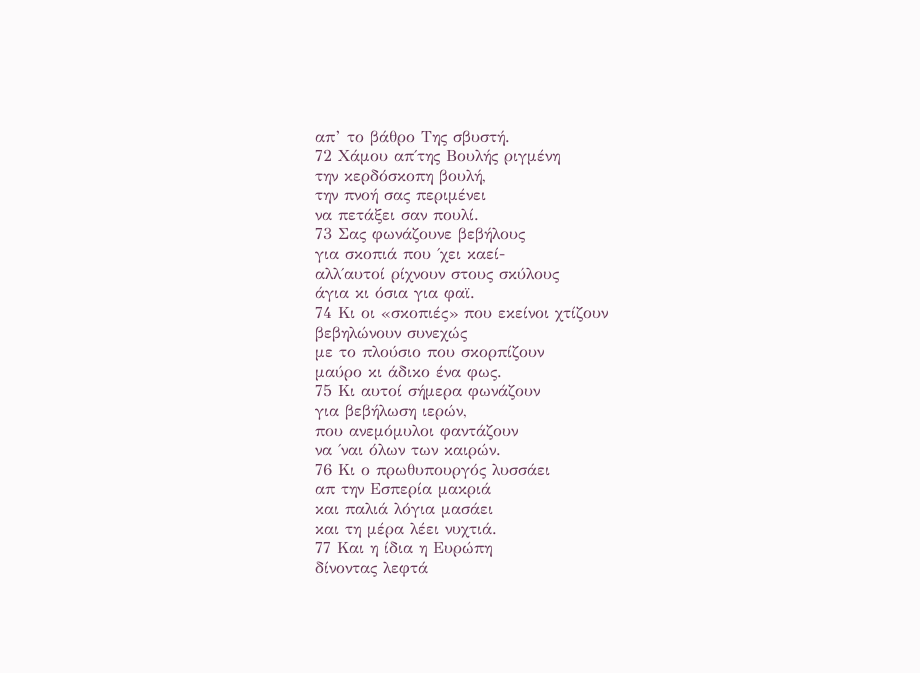απ’ το βάθρο Της σβυστή.
72 Χάμου απ΄της Βουλής ριγμένη
την κερδόσκοπη βουλή,
την πνοή σας περιμένει
να πετάξει σαν πουλί.
73 Σας φωνάζουνε βεβήλους
για σκοπιά που ΄χει καεί-
αλλ΄αυτοί ρίχνουν στους σκύλους
άγια κι όσια για φαϊ.
74 Κι οι «σκοπιές» που εκείνοι χτίζουν
βεβηλώνουν συνεχώς
με το πλούσιο που σκορπίζουν
μαύρο κι άδικο ένα φως.
75 Κι αυτοί σήμερα φωνάζουν
για βεβήλωση ιερών,
που ανεμόμυλοι φαντάζουν
να ΄ναι όλων των καιρών.
76 Κι ο πρωθυπουργός λυσσάει
απ την Εσπερία μακριά
και παλιά λόγια μασάει
και τη μέρα λέει νυχτιά.
77 Και η ίδια η Ευρώπη
δίνοντας λεφτά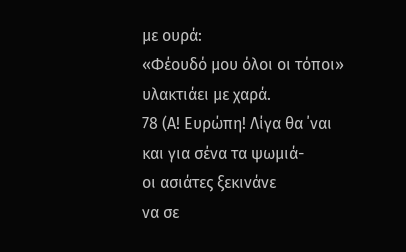με ουρά:
«Φέουδό μου όλοι οι τόποι»
υλακτιάει με χαρά.
78 (Α! Ευρώπη! Λίγα θα ΄ναι
και για σένα τα ψωμιά-
οι ασιάτες ξεκινάνε
να σε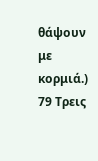θάψουν με κορμιά.)
79 Τρεις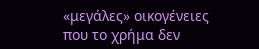«μεγάλες» οικογένειες
που το χρήμα δεν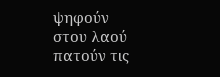ψηφούν
στου λαού πατούν τις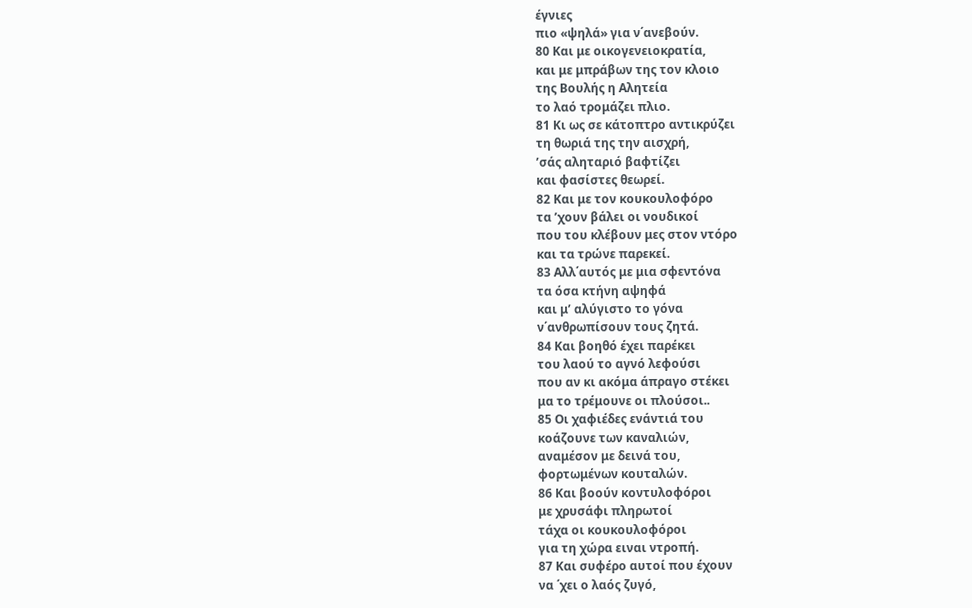έγνιες
πιο «ψηλά» για ν΄ανεβούν.
80 Και με οικογενειοκρατία,
και με μπράβων της τον κλοιο
της Βουλής η Αλητεία
το λαό τρομάζει πλιο.
81 Κι ως σε κάτοπτρο αντικρύζει
τη θωριά της την αισχρή,
’σάς αληταριό βαφτίζει
και φασίστες θεωρεί.
82 Και με τον κουκουλοφόρο
τα ’χουν βάλει οι νουδικοί
που του κλέβουν μες στον ντόρο
και τα τρώνε παρεκεί.
83 Αλλ΄αυτός με μια σφεντόνα
τα όσα κτήνη αψηφά
και μ’ αλύγιστο το γόνα
ν΄ανθρωπίσουν τους ζητά.
84 Και βοηθό έχει παρέκει
του λαού το αγνό λεφούσι
που αν κι ακόμα άπραγο στέκει
μα το τρέμουνε οι πλούσοι..
85 Οι χαφιέδες ενάντιά του
κοάζουνε των καναλιών,
αναμέσον με δεινά του,
φορτωμένων κουταλών.
86 Και βοούν κοντυλοφόροι
με χρυσάφι πληρωτοί
τάχα οι κουκουλοφόροι
για τη χώρα ειναι ντροπή.
87 Και συφέρο αυτοί που έχουν
να ΄χει ο λαός ζυγό,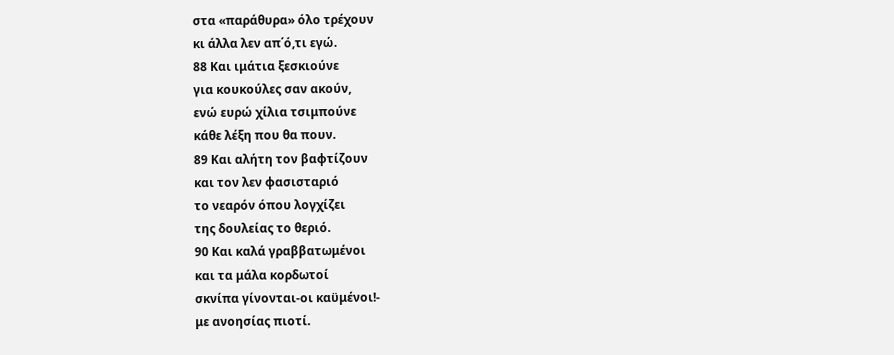στα «παράθυρα» όλο τρέχουν
κι άλλα λεν απ΄ό,τι εγώ.
88 Και ιμάτια ξεσκιούνε
για κουκούλες σαν ακούν,
ενώ ευρώ χίλια τσιμπούνε
κάθε λέξη που θα πουν.
89 Και αλήτη τον βαφτίζουν
και τον λεν φασισταριό
το νεαρόν όπου λογχίζει
της δουλείας το θεριό.
90 Και καλά γραββατωμένοι
και τα μάλα κορδωτοί
σκνίπα γίνονται-οι καϋμένοι!-
με ανοησίας πιοτί.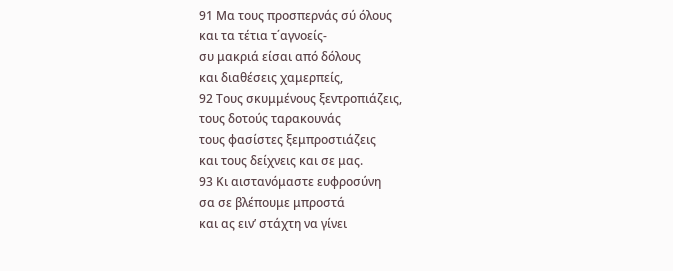91 Μα τους προσπερνάς σύ όλους
και τα τέτια τ΄αγνοείς-
συ μακριά είσαι από δόλους
και διαθέσεις χαμερπείς,
92 Τους σκυμμένους ξεντροπιάζεις,
τους δοτούς ταρακουνάς
τους φασίστες ξεμπροστιάζεις
και τους δείχνεις και σε μας.
93 Κι αιστανόμαστε ευφροσύνη
σα σε βλέπουμε μπροστά
και ας ειν’ στάχτη να γίνει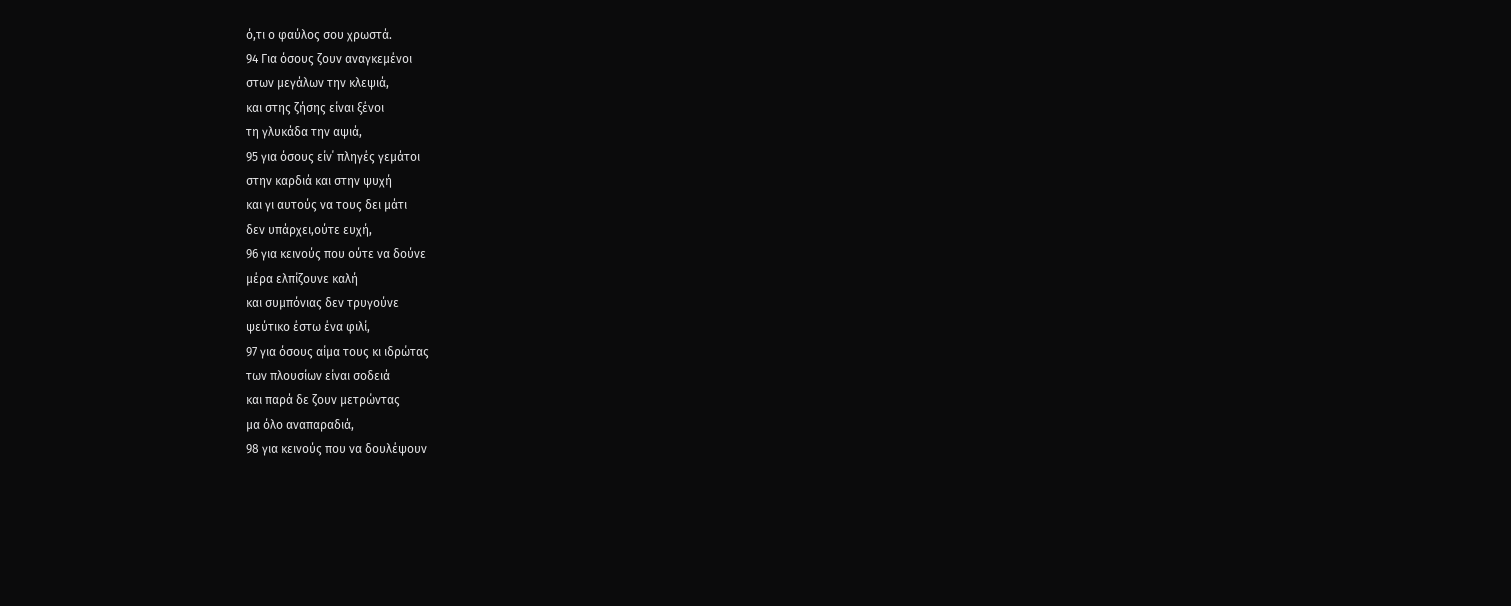ό,τι ο φαύλος σου χρωστά.
94 Για όσους ζουν αναγκεμένοι
στων μεγάλων την κλεψιά,
και στης ζήσης είναι ξένοι
τη γλυκάδα την αψιά,
95 για όσους είν΄ πληγές γεμάτοι
στην καρδιά και στην ψυχή
και γι αυτούς να τους δει μάτι
δεν υπάρχει,ούτε ευχή,
96 για κεινούς που ούτε να δούνε
μέρα ελπίζουνε καλή
και συμπόνιας δεν τρυγούνε
ψεύτικο έστω ένα φιλί,
97 για όσους αίμα τους κι ιδρώτας
των πλουσίων είναι σοδειά
και παρά δε ζουν μετρώντας
μα όλο αναπαραδιά,
98 για κεινούς που να δουλέψουν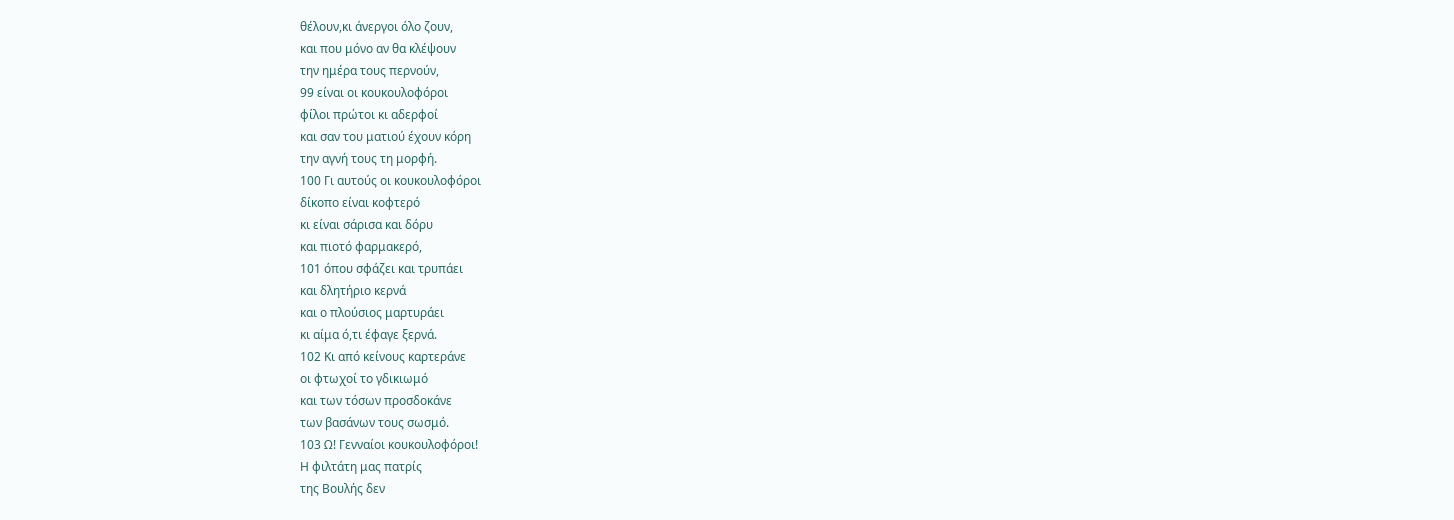θέλουν,κι άνεργοι όλο ζουν,
και που μόνο αν θα κλέψουν
την ημέρα τους περνούν,
99 είναι οι κουκουλοφόροι
φίλοι πρώτοι κι αδερφοί
και σαν του ματιού έχουν κόρη
την αγνή τους τη μορφή.
100 Γι αυτούς οι κουκουλοφόροι
δίκοπο είναι κοφτερό
κι είναι σάρισα και δόρυ
και πιοτό φαρμακερό,
101 όπου σφάζει και τρυπάει
και δλητήριο κερνά
και ο πλούσιος μαρτυράει
κι αίμα ό,τι έφαγε ξερνά.
102 Κι από κείνους καρτεράνε
οι φτωχοί το γδικιωμό
και των τόσων προσδοκάνε
των βασάνων τους σωσμό.
103 Ω! Γενναίοι κουκουλοφόροι!
Η φιλτάτη μας πατρίς
της Βουλής δεν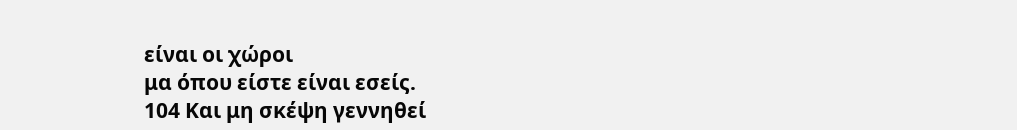είναι οι χώροι
μα όπου είστε είναι εσείς.
104 Και μη σκέψη γεννηθεί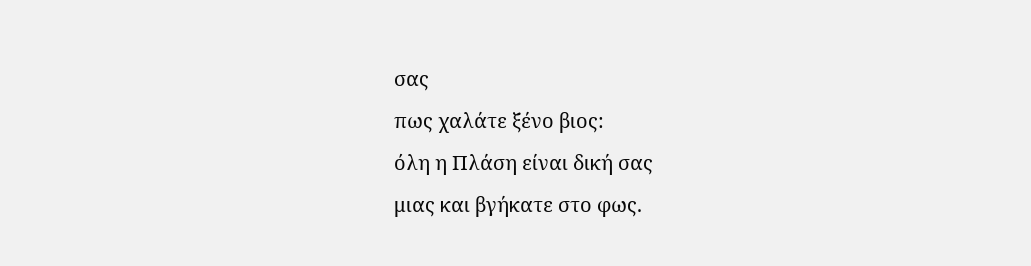σας
πως χαλάτε ξένο βιος:
όλη η Πλάση είναι δική σας
μιας και βγήκατε στο φως.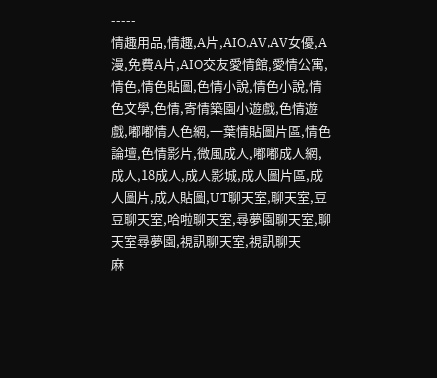-----
情趣用品,情趣,A片,AIO,AV,AV女優,A漫,免費A片,AIO交友愛情館,愛情公寓,情色,情色貼圖,色情小說,情色小說,情色文學,色情,寄情築園小遊戲,色情遊戲,嘟嘟情人色網,一葉情貼圖片區,情色論壇,色情影片,微風成人,嘟嘟成人網,成人,18成人,成人影城,成人圖片區,成人圖片,成人貼圖,UT聊天室,聊天室,豆豆聊天室,哈啦聊天室,尋夢園聊天室,聊天室尋夢園,視訊聊天室,視訊聊天
麻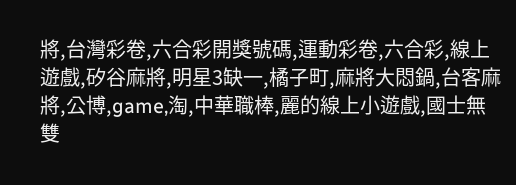將,台灣彩卷,六合彩開獎號碼,運動彩卷,六合彩,線上遊戲,矽谷麻將,明星3缺一,橘子町,麻將大悶鍋,台客麻將,公博,game,淘,中華職棒,麗的線上小遊戲,國士無雙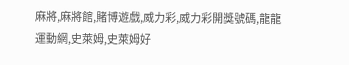麻將,麻將館,賭博遊戲,威力彩,威力彩開獎號碼,龍龍運動網,史萊姆,史萊姆好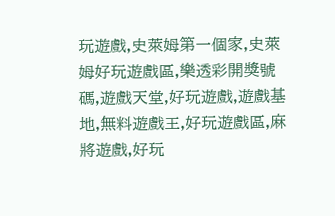玩遊戲,史萊姆第一個家,史萊姆好玩遊戲區,樂透彩開獎號碼,遊戲天堂,好玩遊戲,遊戲基地,無料遊戲王,好玩遊戲區,麻將遊戲,好玩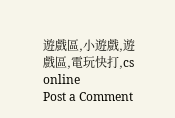遊戲區,小遊戲,遊戲區,電玩快打,cs online
Post a Comment